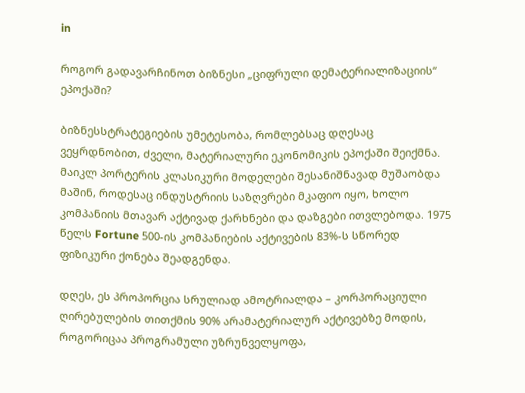in

როგორ გადავარჩინოთ ბიზნესი „ციფრული დემატერიალიზაციის“ ეპოქაში?

ბიზნესსტრატეგიების უმეტესობა, რომლებსაც დღესაც ვეყრდნობით, ძველი, მატერიალური ეკონომიკის ეპოქაში შეიქმნა. მაიკლ პორტერის კლასიკური მოდელები შესანიშნავად მუშაობდა მაშინ, როდესაც ინდუსტრიის საზღვრები მკაფიო იყო, ხოლო კომპანიის მთავარ აქტივად ქარხნები და დაზგები ითვლებოდა. 1975 წელს Fortune 500-ის კომპანიების აქტივების 83%-ს სწორედ ფიზიკური ქონება შეადგენდა.

დღეს, ეს პროპორცია სრულიად ამოტრიალდა – კორპორაციული ღირებულების თითქმის 90% არამატერიალურ აქტივებზე მოდის, როგორიცაა პროგრამული უზრუნველყოფა,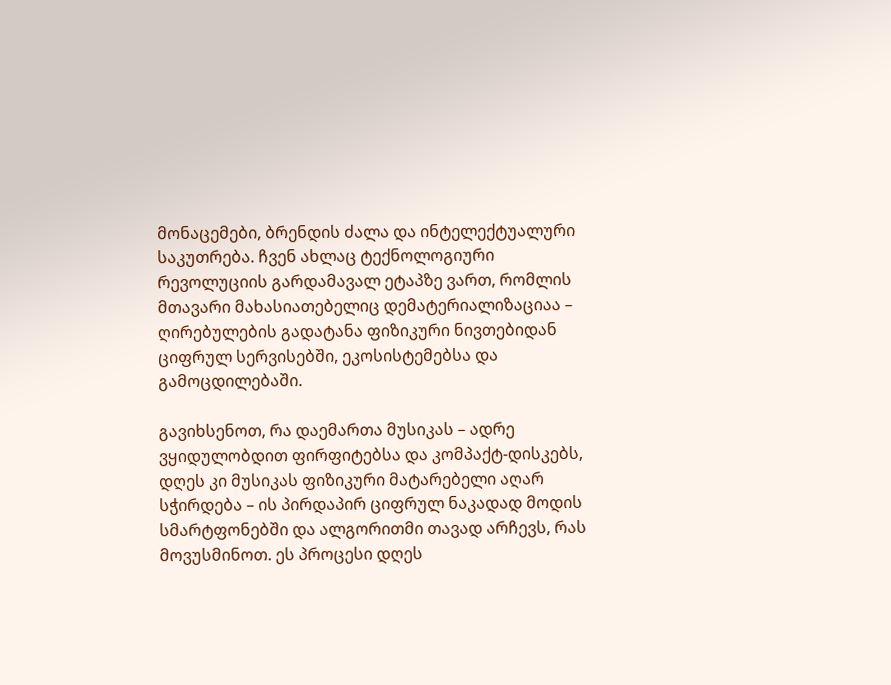მონაცემები, ბრენდის ძალა და ინტელექტუალური საკუთრება. ჩვენ ახლაც ტექნოლოგიური რევოლუციის გარდამავალ ეტაპზე ვართ, რომლის მთავარი მახასიათებელიც დემატერიალიზაციაა – ღირებულების გადატანა ფიზიკური ნივთებიდან ციფრულ სერვისებში, ეკოსისტემებსა და გამოცდილებაში.

გავიხსენოთ, რა დაემართა მუსიკას – ადრე ვყიდულობდით ფირფიტებსა და კომპაქტ-დისკებს, დღეს კი მუსიკას ფიზიკური მატარებელი აღარ სჭირდება – ის პირდაპირ ციფრულ ნაკადად მოდის სმარტფონებში და ალგორითმი თავად არჩევს, რას მოვუსმინოთ. ეს პროცესი დღეს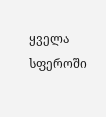ყველა სფეროში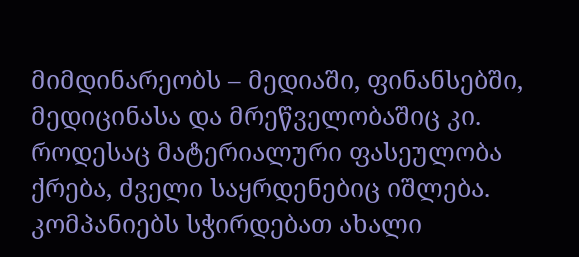მიმდინარეობს – მედიაში, ფინანსებში, მედიცინასა და მრეწველობაშიც კი. როდესაც მატერიალური ფასეულობა ქრება, ძველი საყრდენებიც იშლება. კომპანიებს სჭირდებათ ახალი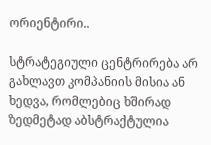ორიენტირი..

სტრატეგიული ცენტრირება არ გახლავთ კომპანიის მისია ან ხედვა, რომლებიც ხშირად ზედმეტად აბსტრაქტულია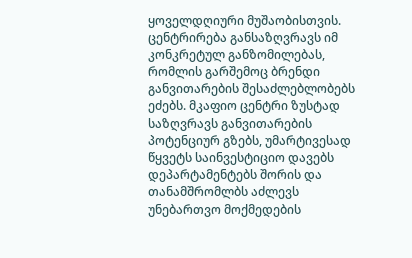ყოველდღიური მუშაობისთვის. ცენტრირება განსაზღვრავს იმ კონკრეტულ განზომილებას, რომლის გარშემოც ბრენდი განვითარების შესაძლებლობებს ეძებს. მკაფიო ცენტრი ზუსტად საზღვრავს განვითარების პოტენციურ გზებს, უმარტივესად წყვეტს საინვესტიციო დავებს დეპარტამენტებს შორის და თანამშრომლბს აძლევს უნებართვო მოქმედების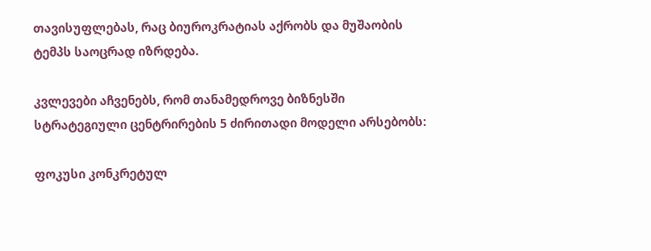თავისუფლებას, რაც ბიუროკრატიას აქრობს და მუშაობის ტემპს საოცრად იზრდება.

კვლევები აჩვენებს, რომ თანამედროვე ბიზნესში სტრატეგიული ცენტრირების 5 ძირითადი მოდელი არსებობს:

ფოკუსი კონკრეტულ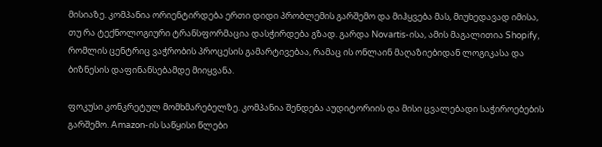მისიაზე. კომპანია ორიენტირდება ერთი დიდი პრობლემის გარშემო და მიჰყვება მას, მიუხედავად იმისა, თუ რა ტექნოლოგიური ტრანსფორმაცია დასჭირდება გზად. გარდა Novartis-ისა, ამის მაგალითია Shopify, რომლის ცენტრიც ვაჭრობის პროცესის გამარტივებაა, რამაც ის ონლაინ მაღაზიებიდან ლოგიკასა და ბიზნესის დაფინანსებამდე მიიყვანა.

ფოკუსი კონკრეტულ მომხმარებელზე. კომპანია შენდება აუდიტორიის და მისი ცვალებადი საჭიროებების გარშემო. Amazon-ის საწყისი წლები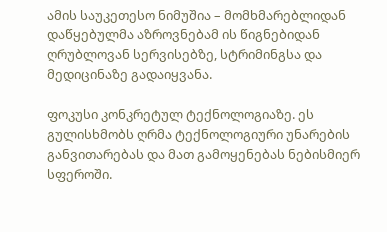ამის საუკეთესო ნიმუშია – მომხმარებლიდან დაწყებულმა აზროვნებამ ის წიგნებიდან ღრუბლოვან სერვისებზე, სტრიმინგსა და მედიცინაზე გადაიყვანა.

ფოკუსი კონკრეტულ ტექნოლოგიაზე. ეს გულისხმობს ღრმა ტექნოლოგიური უნარების განვითარებას და მათ გამოყენებას ნებისმიერ სფეროში.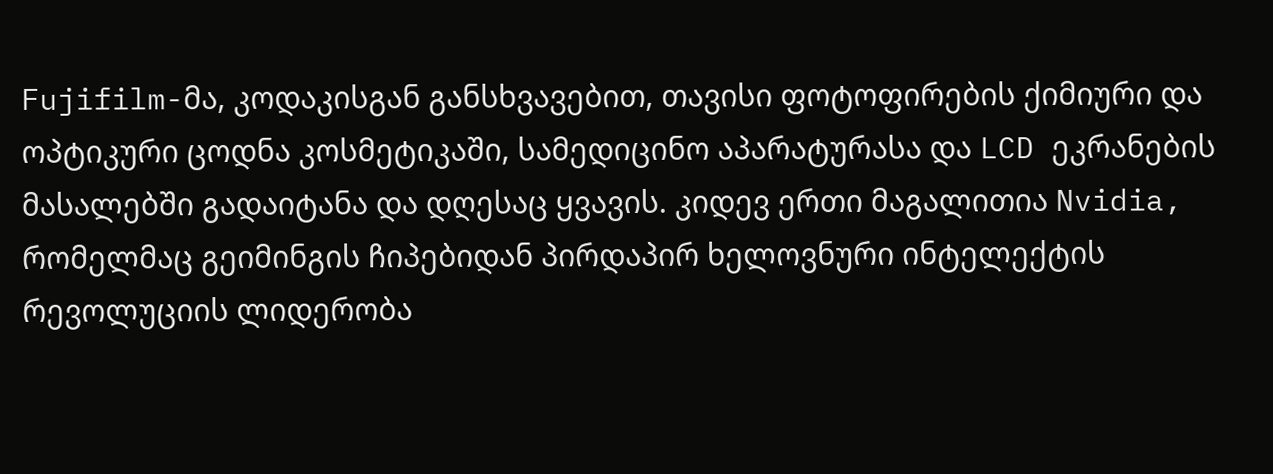Fujifilm-მა, კოდაკისგან განსხვავებით, თავისი ფოტოფირების ქიმიური და ოპტიკური ცოდნა კოსმეტიკაში, სამედიცინო აპარატურასა და LCD ეკრანების მასალებში გადაიტანა და დღესაც ყვავის. კიდევ ერთი მაგალითია Nvidia, რომელმაც გეიმინგის ჩიპებიდან პირდაპირ ხელოვნური ინტელექტის რევოლუციის ლიდერობა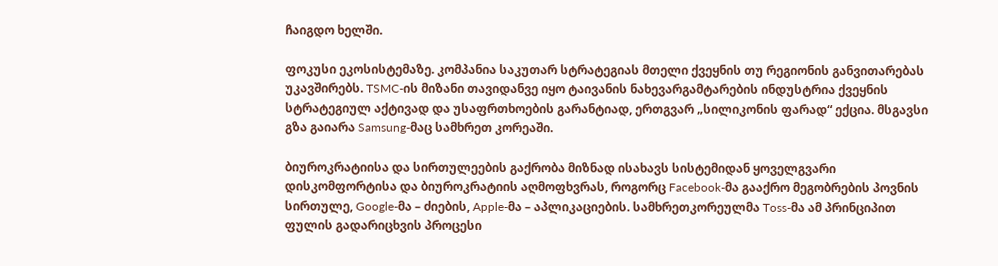ჩაიგდო ხელში.

ფოკუსი ეკოსისტემაზე. კომპანია საკუთარ სტრატეგიას მთელი ქვეყნის თუ რეგიონის განვითარებას უკავშირებს. TSMC-ის მიზანი თავიდანვე იყო ტაივანის ნახევარგამტარების ინდუსტრია ქვეყნის სტრატეგიულ აქტივად და უსაფრთხოების გარანტიად, ერთგვარ „სილიკონის ფარად“ ექცია. მსგავსი გზა გაიარა Samsung-მაც სამხრეთ კორეაში.

ბიუროკრატიისა და სირთულეების გაქრობა მიზნად ისახავს სისტემიდან ყოველგვარი დისკომფორტისა და ბიუროკრატიის აღმოფხვრას, როგორც Facebook-მა გააქრო მეგობრების პოვნის სირთულე, Google-მა – ძიების, Apple-მა – აპლიკაციების. სამხრეთკორეულმა Toss-მა ამ პრინციპით ფულის გადარიცხვის პროცესი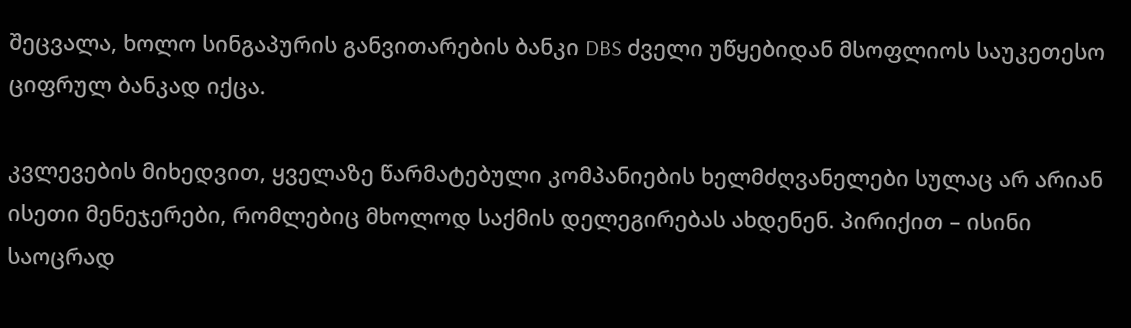შეცვალა, ხოლო სინგაპურის განვითარების ბანკი DBS ძველი უწყებიდან მსოფლიოს საუკეთესო ციფრულ ბანკად იქცა.

კვლევების მიხედვით, ყველაზე წარმატებული კომპანიების ხელმძღვანელები სულაც არ არიან ისეთი მენეჯერები, რომლებიც მხოლოდ საქმის დელეგირებას ახდენენ. პირიქით – ისინი საოცრად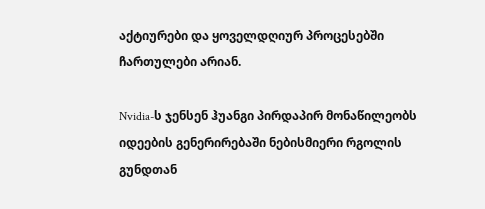აქტიურები და ყოველდღიურ პროცესებში ჩართულები არიან.

Nvidia-ს ჯენსენ ჰუანგი პირდაპირ მონაწილეობს იდეების გენერირებაში ნებისმიერი რგოლის გუნდთან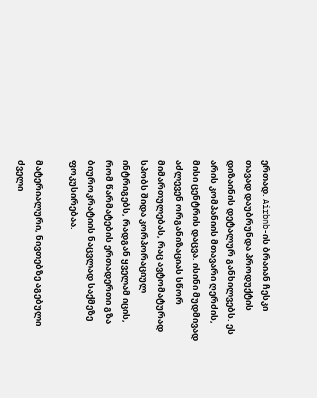ერთად. Airbnb-ის ბრაიან ჩესკი თავად დაუბრუნდა პროდუქტის დიზაინის დეტალურ განხილვებს. ეს არის კომპანიის მთავარი ღერძის, მისი ცენტრის დაცვა. ისინი მუდმივად აძლევენ ორგანიზაციას სწორ მიმართულებას, რაც ავტომატურად სპობს შიდა კორპორაციულ ინტრიგებს, რადგან ყველამ იცის, რომ წარმატების ერთადერთი გზა ბიუროკრატიის ნაცვლად საქმეზე ფოკუსირებაა.

მატერიალური, ნივთებზე აგებული ძველი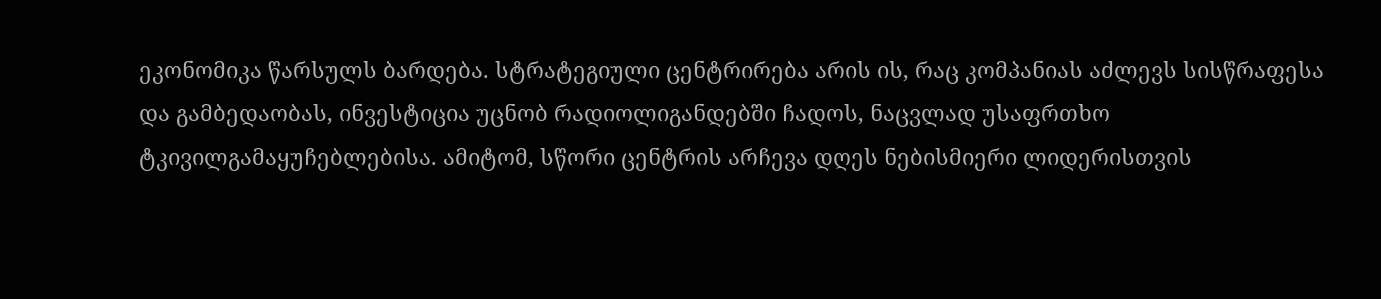ეკონომიკა წარსულს ბარდება. სტრატეგიული ცენტრირება არის ის, რაც კომპანიას აძლევს სისწრაფესა და გამბედაობას, ინვესტიცია უცნობ რადიოლიგანდებში ჩადოს, ნაცვლად უსაფრთხო ტკივილგამაყუჩებლებისა. ამიტომ, სწორი ცენტრის არჩევა დღეს ნებისმიერი ლიდერისთვის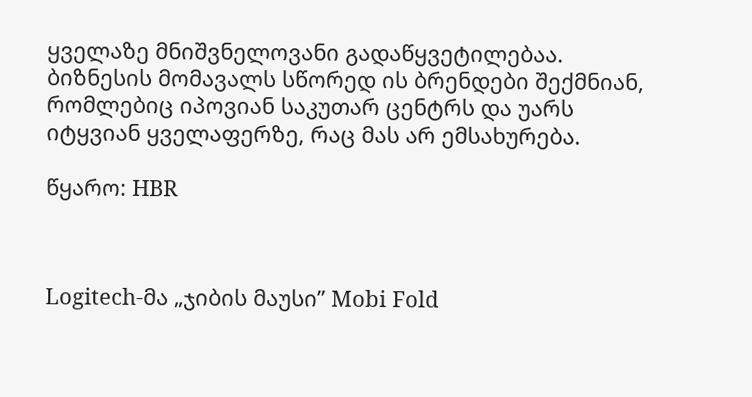ყველაზე მნიშვნელოვანი გადაწყვეტილებაა. ბიზნესის მომავალს სწორედ ის ბრენდები შექმნიან, რომლებიც იპოვიან საკუთარ ცენტრს და უარს იტყვიან ყველაფერზე, რაც მას არ ემსახურება.

წყარო: HBR



Logitech-მა „ჯიბის მაუსი” Mobi Fold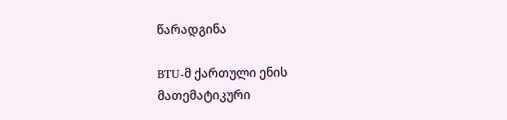წარადგინა

BTU-მ ქართული ენის მათემატიკური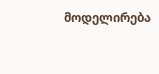მოდელირება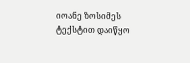იოანე ზოსიმეს ტექსტით დაიწყო